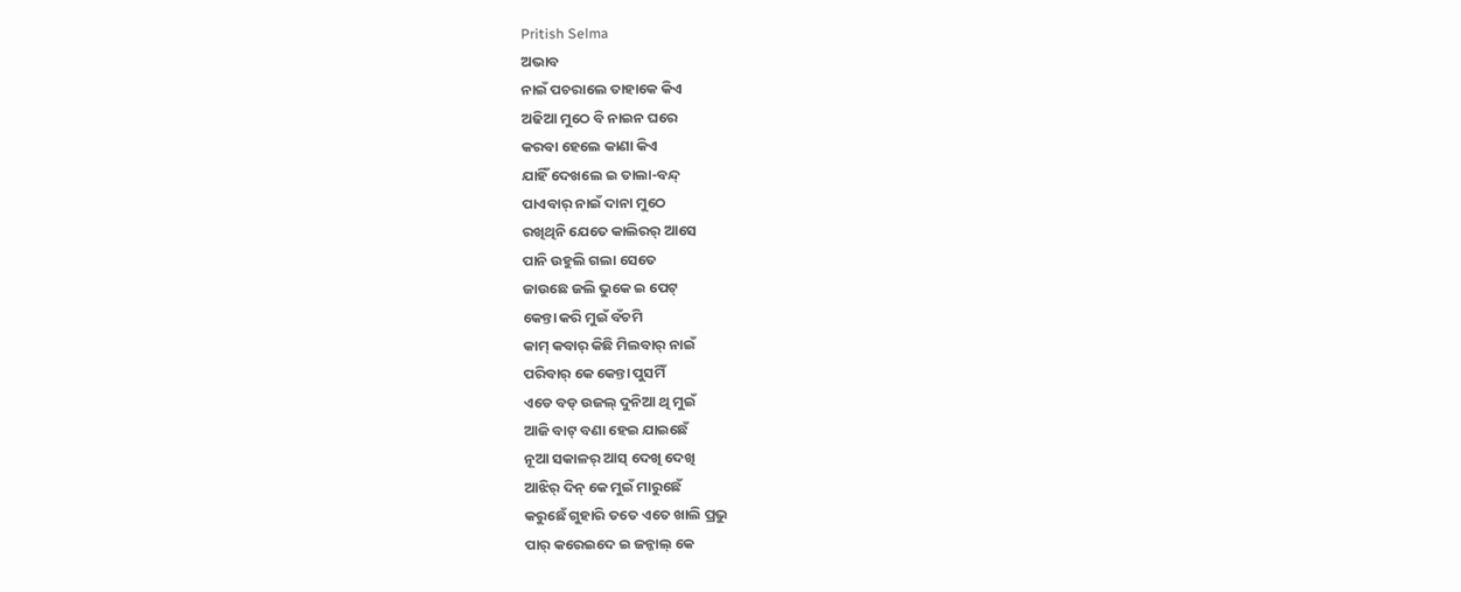Pritish Selma
ଅଭାବ
ନାଇଁ ପଚରାଲେ ତାହାକେ କିଏ
ଅଢିଆ ମୁଠେ ବି ନାଇନ ଘରେ
କରବା ହେଲେ କାଣା କିଏ
ଯାହିଁ ଦେଖଲେ ଇ ତାଲା-ବନ୍ଦ୍
ପାଏବାର୍ ନାଇଁ ଦାନା ମୁଠେ
ରଖିଥିନି ଯେତେ କାଲିରର୍ ଆସେ
ପାନି ଉହୁଲି ଗଲା ସେତେ
ଜାଉଛେ ଜଲି ଭୁକେ ଇ ପେଟ୍
କେନ୍ତା କରି ମୁଇଁ ବଁଚମି
କାମ୍ କବାର୍ କିଛି ମିଲବାର୍ ନାଇଁ
ପରିବାର୍ କେ କେନ୍ତା ପୁସମିଁ
ଏଡେ ବଡ୍ ଉଜଲ୍ ଦୁନିଆ ଥି ମୁଇଁ
ଆଜି ବାଟ୍ ବଣା ହେଇ ଯାଇଛେଁ
ନୂଆ ସକାଳର୍ ଆସ୍ ଦେଖି ଦେଖି
ଆଝିର୍ ଦିନ୍ କେ ମୁଇଁ ମାରୁଛେଁ
କରୁଛେଁ ଗୁହାରି ତତେ ଏତେ ଖାଲି ପ୍ରଭୁ
ପାର୍ କରେଇଦେ ଇ ଜନ୍ଜାଲ୍ କେ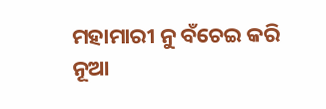ମହାମାରୀ ନୁ ବଁଚେଇ କରି
ନୂଆ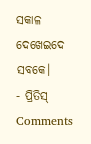ସକାଳ ଦେଖେଇଦେ ସବକେ।
- ପ୍ରିତିସ୍
Comments